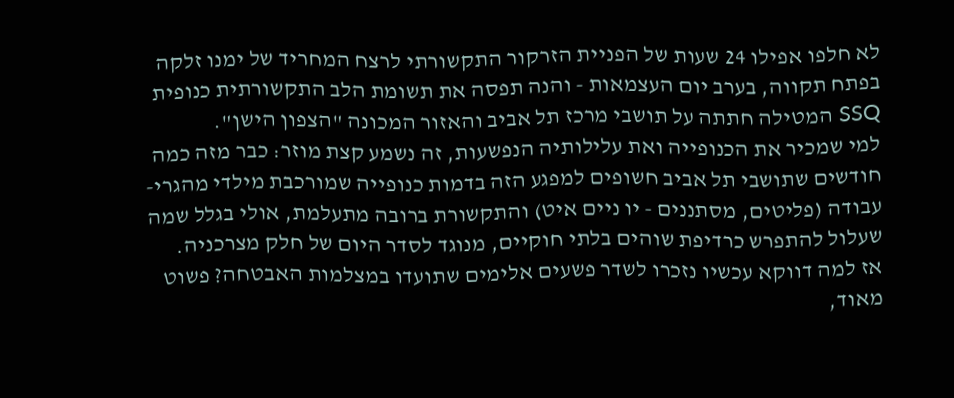לא חלפו אפילו 24 שעות של הפניית הזרקור התקשורתי לרצח המחריד של ימנו זלקה בפתח תקווה, בערב יום העצמאות - והנה תפסה את תשומת הלב התקשורתית כנופית SSQ המטילה חתתה על תושבי מרכז תל אביב והאזור המכונה "הצפון הישן".
למי שמכיר את הכנופייה ואת עלילותיה הנפשעות, זה נשמע קצת מוזר: כבר מזה כמה חודשים שתושבי תל אביב חשופים למפגע הזה בדמות כנופייה שמורכבת מילדי מהגרי-עבודה (פליטים, מסתננים - יו ניים איט) והתקשורת ברובה מתעלמת, אולי בגלל שמה שעלול להתפרש כרדיפת שוהים בלתי חוקיים, מנוגד לסדר היום של חלק מצרכניה.
אז למה דווקא עכשיו נזכרו לשדר פשעים אלימים שתועדו במצלמות האבטחה? פשוט מאוד,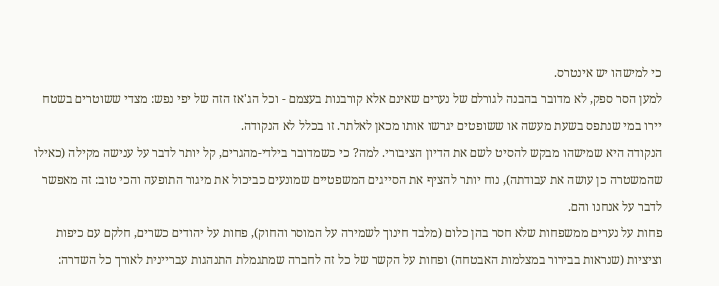כי למישהו יש אינטרס.
למען הסר ספק, לא מדובר בהבנה לגורלם של נערים שאינם אלא קורבנות בעצמם - וכל הג'אז הזה של יפי נפש: מצדי ששוטרים בשטח יירו במי שנתפס בשעת מעשה או ששופטים יגרשו אותו מכאן לאלתר. זו בכלל לא הנקודה.
הנקודה היא שמישהו מבקש להסיט לשם את הדיון הציבורי. למה? כי כשמדובר בילדי-מהגרים, קל יותר לדבר על ענישה מקילה (כאילו שהמשטרה כן עושה את עבודתה), נוח יותר להציף את הסייגים המשפטיים שמונעים כביכול את מיגור התופעה והכי טוב: זה מאפשר לדבר על אנחנו והם.
פחות על נערים ממשפחות שלא חסר בהן כלום (מלבד חינוך לשמירה על המוסר והחוק), פחות על יהודים כשרים, חלקם עם כיפות וציציות (שנראות בבירור במצלמות האבטחה) ופחות על הקשר של כל זה לחברה שמתגמלת התנהגות עבריינית לאורך כל השדרה: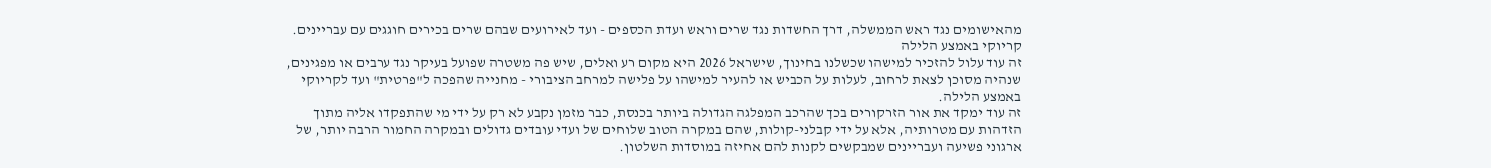מהאישומים נגד ראש הממשלה, דרך החשדות נגד שרים וראש ועדת הכספים - ועד לאירועים שבהם שרים בכירים חוגגים עם עבריינים.
קריוקי באמצע הלילה
זה עוד עלול להזכיר למישהו שכשלנו בחינוך, שישראל 2026 היא מקום רע ואלים, שיש פה משטרה שפועל בעיקר נגד ערבים או מפגינים, שנהיה מסוכן לצאת לרחוב, לעלות על הכביש או להעיר למישהו על פלישה למרחב הציבורי - מחנייה שהפכה ל"פרטית" ועד לקריוקי באמצע הלילה.
זה עוד ימקד את אור הזרקורים בכך שהרכב המפלגה הגדולה ביותר בכנסת, כבר מזמן נקבע לא רק על ידי מי שהתפקדו אליה מתוך הזדהות עם מטרותיה, אלא על ידי קבלני-קולות, שהם במקרה הטוב שלוחים של ועדי עובדים גדולים ובמקרה החמור הרבה יותר, של ארגוני פשיעה ועבריינים שמבקשים לקנות להם אחיזה במוסדות השלטון.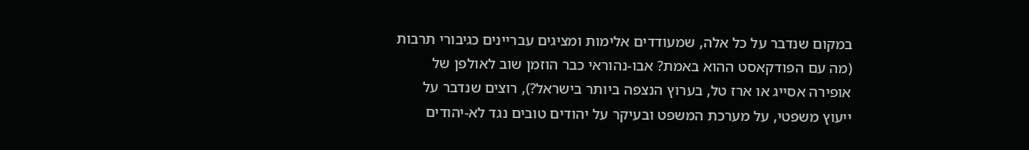במקום שנדבר על כל אלה, שמעודדים אלימות ומציגים עבריינים כגיבורי תרבות (מה עם הפודקאסט ההוא באמת? אבו-נהוראי כבר הוזמן שוב לאולפן של אופירה אסייג או ארז טל, בערוץ הנצפה ביותר בישראל?), רוצים שנדבר על ייעוץ משפטי, על מערכת המשפט ובעיקר על יהודים טובים נגד לא-יהודים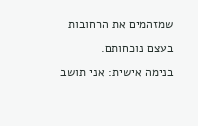שמזהמים את הרחובות בעצם נוכחותם.
בנימה אישית: אני תושב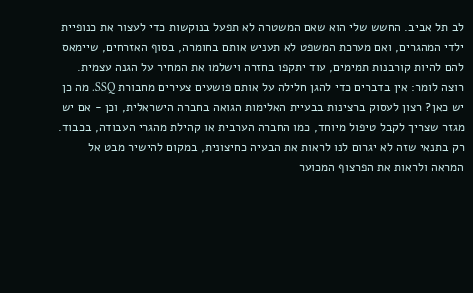לב תל אביב. החשש שלי הוא שאם המשטרה לא תפעל בנוקשות כדי לעצור את כנופיית ילדי המהגרים, ואם מערכת המשפט לא תעניש אותם בחומרה, בסוף האזרחים, שיימאס להם להיות קורבנות תמימים, עוד יתקפו בחזרה וישלמו את המחיר על הגנה עצמית.
רוצה לומר: אין בדברים כדי להגן חלילה על אותם פושעים צעירים מחבורת SSQ. מה כן יש כאן? רצון לעסוק ברצינות בבעיית האלימות הגואה בחברה הישראלית, וכן - אם יש מגזר שצריך לקבל טיפול מיוחד, כמו החברה הערבית או קהילת מהגרי העבודה, בכבוד. רק בתנאי שזה לא יגרום לנו לראות את הבעיה כחיצונית, במקום להישיר מבט אל המראה ולראות את הפרצוף המכוער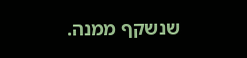שנשקף ממנה.